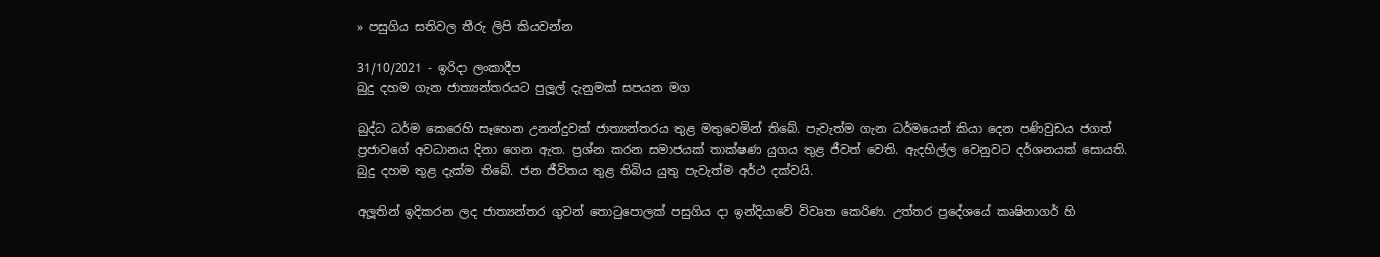» පසුගිය සතිවල තීරු ලිපි කියවන්න

31/10/2021 - ඉරිදා ලංකාදීප
බුදු දහම ගැන ජාත්‍යන්තරයට පුලූල් දැනුමක් සපයන මග

බුද්ධ ධර්ම කෙරෙහි සෑහෙන උනන්දුවක් ජාත්‍යන්තරය තුළ මතුවෙමින් තිබේ. පැවැත්ම ගැන ධර්මයෙන් කියා දෙන පණිවුඩය ජගත් ප්‍රජාවගේ අවධානය දිනා ගෙන ඇත. ප්‍රශ්න කරන සමාජයක් තාක්ෂණ යුගය තුළ ජීවත් වෙති. ඇදහිල්ල වෙනුවට දර්ශනයක් සොයති. බුදු දහම තුළ දැක්ම තිබේ. ජන ජීවිතය තුළ තිබිය යුතු පැවැත්ම අර්ථ දක්වයි.

අලූතින් ඉදිකරන ලද ජාත්‍යන්තර ගුවන් තොටුපොලක් පසුගිය දා ඉන්දියාවේ විවෘත කෙරිණ. උත්තර ප්‍රදේශයේ කෘෂිනාගර් හි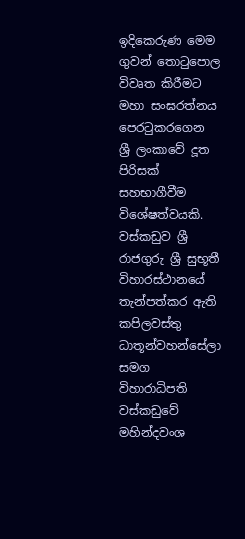ඉදිකෙරුණ මෙම ගුවන් තොටුපොල විවෘත කිරීමට මහා සංඝරත්නය පෙරටුකරගෙන ශ්‍රී ලංකාවේ දූත පිරිසක් සහභාගීවීම විශේෂත්වයකි. වස්කඩුව ශ්‍රී රාජගුරු ශ්‍රී සුභූතී විහාරස්ථානයේ තැන්පත්කර ඇති කපිලවස්තු ධාතූන්වහන්සේලා සමග විහාරාධිපති වස්කඩුවේ මහින්දවංශ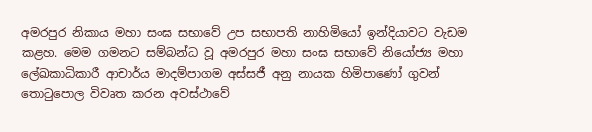අමරපුර නිකාය මහා සංඝ සභාවේ උප සභාපති නාහිමියෝ ඉන්දියාවට වැඩම කළහ. මෙම ගමනට සම්බන්ධ වූ අමරපුර මහා සංඝ සභාවේ නියෝජ්‍ය මහා ලේඛකාධිකාරී ආචාර්ය මාදම්පාගම අස්සජී අනු නායක හිමිපාණෝ ගුවන් තොටුපොල විවෘත කරන අවස්ථාවේ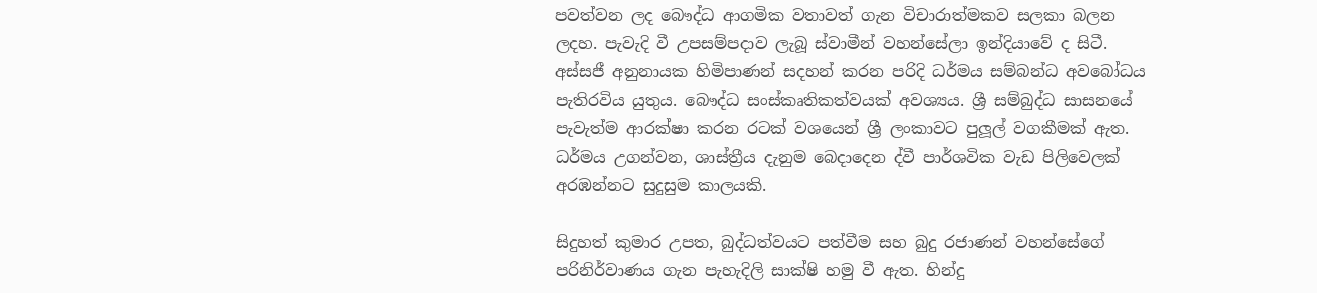පවත්වන ලද බෞද්ධ ආගමික වතාවත් ගැන විචාරාත්මකව සලකා බලන ලදහ. පැවැදි වී උපසම්පදාව ලැබූ ස්වාමීන් වහන්සේලා ඉන්දියාවේ ද සිටී. අස්සජී අනුනායක හිමිපාණන් සදහන් කරන පරිදි ධර්මය සම්බන්ධ අවබෝධය පැතිරවිය යුතුය. බෞද්ධ සංස්කෘතිකත්වයක් අවශ්‍යය. ශ්‍රී සම්බුද්ධ සාසනයේ පැවැත්ම ආරක්ෂා කරන රටක් වශයෙන් ශ්‍රී ලංකාවට පුලූල් වගකීමක් ඇත. ධර්මය උගන්වන, ශාස්ත්‍රීය දැනුම බෙදාදෙන ද්වී පාර්ශවික වැඩ පිලිවෙලක් අරඹන්නට සුදුසුම කාලයකි.

සිදුහත් කුමාර උපත, බුද්ධත්වයට පත්වීම සහ බුදු රජාණන් වහන්සේගේ පරිනිර්වාණය ගැන පැහැදිලි සාක්ෂි හමු වී ඇත. හින්දු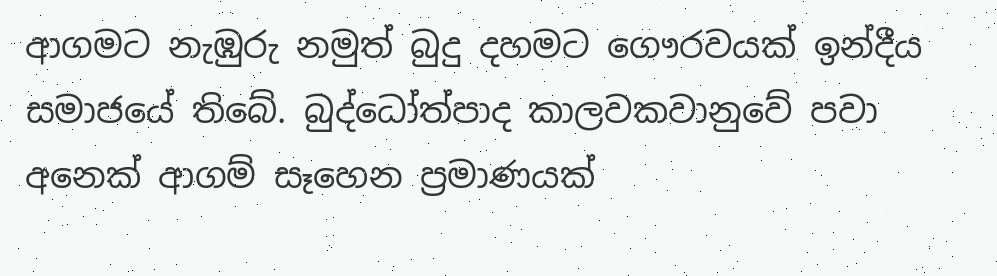ආගමට නැඹුරු නමුත් බුදු දහමට ගෞරවයක් ඉන්දීය සමාජයේ තිබේ. බුද්ධෝත්පාද කාලවකවානුවේ පවා අනෙක් ආගම් සෑහෙන ප්‍රමාණයක්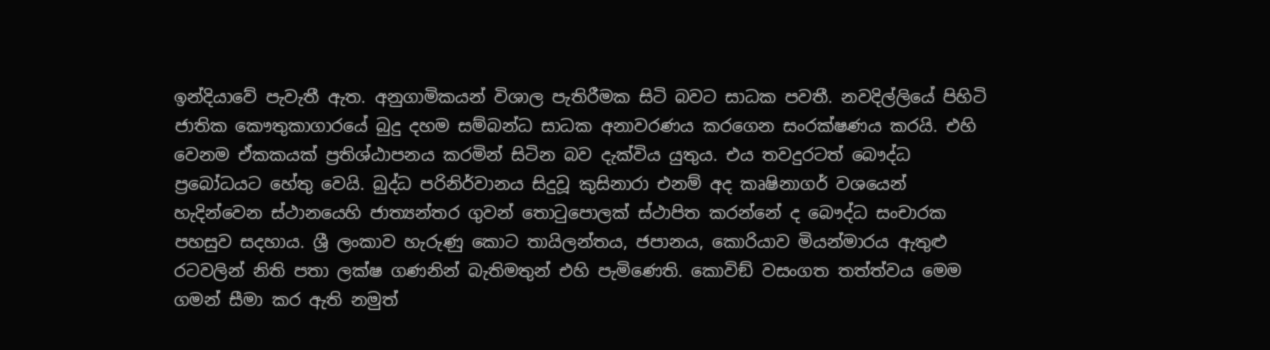ඉන්දියාවේ පැවැතී ඇත. අනුගාමිකයන් විශාල පැතිරීමක සිටි බවට සාධක පවතී. නවදිල්ලියේ පිහිටි ජාතික කෞතුකාගාරයේ බුදු දහම සම්බන්ධ සාධක අනාවරණය කරගෙන සංරක්ෂණය කරයි. එහි වෙනම ඒකකයක් ප්‍රතිශ්ඨාපනය කරමින් සිටින බව දැක්විය යුතුය. එය තවදුරටත් බෞද්ධ ප්‍රබෝධයට හේතු වෙයි. බුද්ධ පරිනිර්වානය සිදුවූ කුසිනාරා එනම් අද කෘෂිනාගර් වශයෙන් හැදින්වෙන ස්ථානයෙහි ජාත්‍යන්තර ගුවන් තොටුපොලක් ස්ථාපිත කරන්නේ ද බෞද්ධ සංචාරක පහසුව සදහාය. ශ්‍රී ලංකාව හැරුණු කොට තායිලන්තය, ජපානය, කොරියාව මියන්මාරය ඇතුළු රටවලින් නිති පතා ලක්ෂ ගණනින් බැතිමතුන් එහි පැමිණෙති. කොවිඞ් වසංගත තත්ත්වය මෙම ගමන් සීමා කර ඇති නමුත්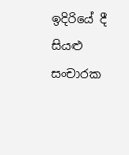ඉදිරියේ දී සියළු සංචාරක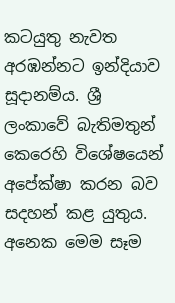කටයුතු නැවත අරඹන්නට ඉන්දියාව සූදානම්ය. ශ්‍රී ලංකාවේ බැතිමතුන් කෙරෙහි විශේෂයෙන් අපේක්ෂා කරන බව සදහන් කළ යුතුය. අනෙක මෙම සෑම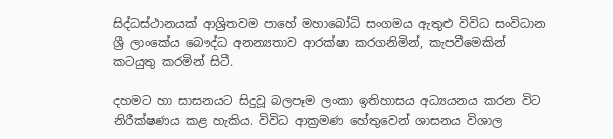සිද්ධස්ථානයක් ආශ්‍රිතවම පාහේ මහාබෝධි සංගමය ඇතුළු විවිධ සංවිධාන ශ්‍රී ලාංකේය බෞද්ධ අනන්‍යතාව ආරක්ෂා කරගනිමින්, කැපවීමෙකින් කටයුතු කරමින් සිටී.

දහමට හා සාසනයට සිදුවූ බලපෑම ලංකා ඉතිහාසය අධ්‍යයනය කරන විට නිරීක්ෂණය කළ හැකිය. විවිධ ආක්‍රමණ හේතුවෙන් ශාසනය විශාල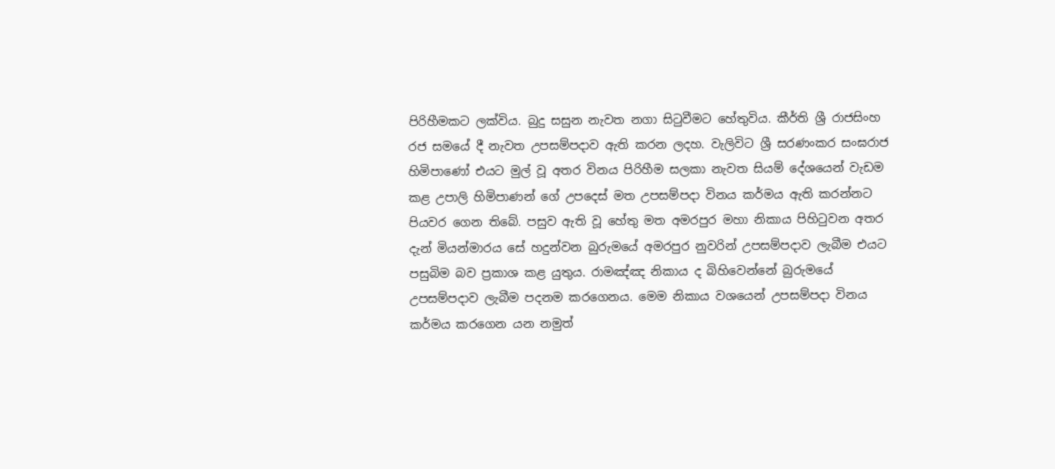පිරිහීමකට ලක්විය. බුදු සසුන නැවත නගා සිටුවීමට හේතුවිය. කීර්ති ශ්‍රී රාජසිංහ රජ සමයේ දී නැවත උපසම්පදාව ඇති කරන ලදහ. වැලිවිට ශ්‍රී සරණංකර සංඝරාජ හිමිපාණෝ එයට මුල් වූ අතර විනය පිරිහීම සලකා නැවත සියම් දේශයෙන් වැඩම කළ උපාලි හිමිපාණන් ගේ උපදෙස් මත උපසම්පදා විනය කර්මය ඇති කරන්නට පියවර ගෙන තිබේ. පසුව ඇති වූ හේතු මත අමරපුර මහා නිකාය පිහිටුවන අතර දැන් මියන්මාරය සේ හදුන්වන බුරුමයේ අමරපුර නුවරින් උපසම්පදාව ලැබීම එයට පසුබිම බව ප්‍රකාශ කළ යුතුය. රාමඤ්ඤ නිකාය ද බිහිවෙන්නේ බුරුමයේ උපසම්පදාව ලැබීම පදනම කරගෙනය. මෙම නිකාය වශයෙන් උපසම්පදා විනය කර්මය කරගෙන යන නමුත්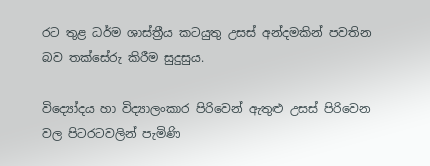රට තුළ ධර්ම ශාස්ත්‍රීය කටයුතු උසස් අන්දමකින් පවතින බව තක්සේරු කිරීම සුදුසුය.

විද්‍යෝදය හා විද්‍යාලංකාර පිරිවෙන් ඇතුළු උසස් පිරිවෙන වල පිටරටවලින් පැමිණි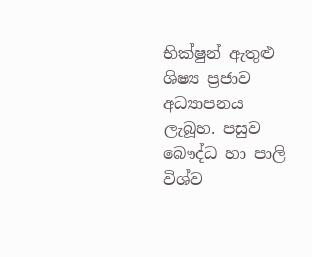භික්ෂුන් ඇතුළු ශිෂ්‍ය ප්‍රජාව අධ්‍යාපනය ලැබූහ. පසුව බෞද්ධ හා පාලි විශ්ව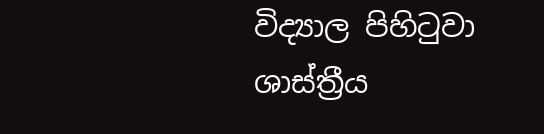විද්‍යාල පිහිටුවා ශාස්ත්‍රීය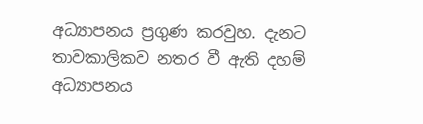අධ්‍යාපනය ප්‍රගුණ කරවුහ. දැනට තාවකාලිකව නතර වී ඇති දහම් අධ්‍යාපනය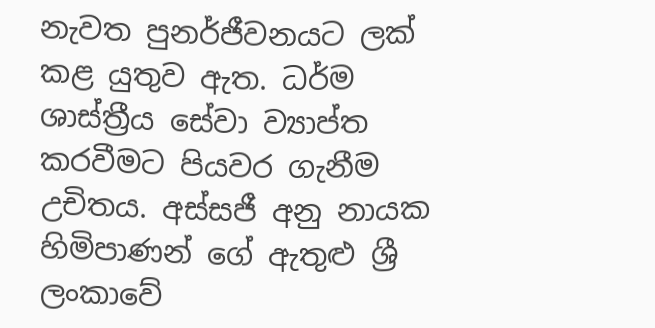නැවත පුනර්ජීවනයට ලක් කළ යුතුව ඇත. ධර්ම ශාස්ත්‍රීය සේවා ව්‍යාප්ත කරවීමට පියවර ගැනීම උචිතය. අස්සජී අනු නායක හිමිපාණන් ගේ ඇතුළු ශ්‍රී ලංකාවේ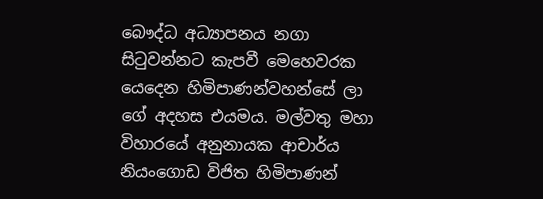බෞද්ධ අධ්‍යාපනය නගා සිටුවන්නට කැපවී මෙහෙවරක යෙදෙන හිමිපාණන්වහන්සේ ලා ගේ අදහස එයමය. මල්වතු මහා විහාරයේ අනුනායක ආචාර්ය නියංගොඩ විජිත හිමිපාණන්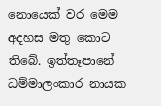නොයෙක් වර මෙම අදහස මතු කොට තිබේ. ඉත්තෑපානේ ධම්මාලංකාර නායක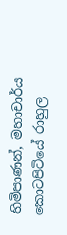හිමිපාණන්, මහාචාර්ය කොටපිටියේ රාහුල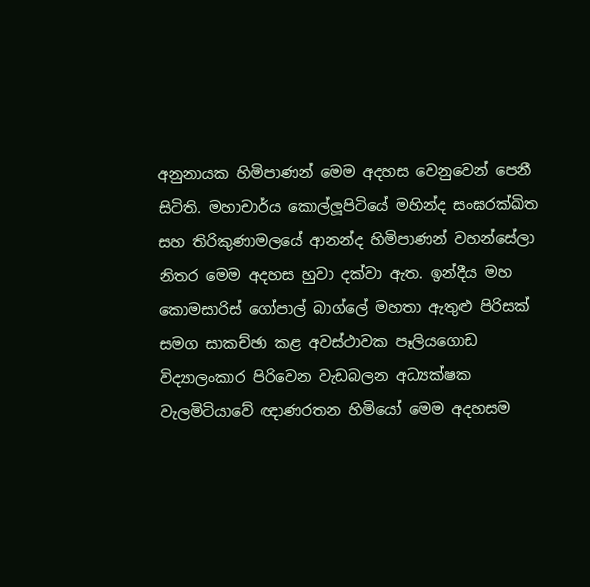අනුනායක හිමිපාණන් මෙම අදහස වෙනුවෙන් පෙනී සිටිති. මහාචාර්ය කොල්ලූපිටියේ මහින්ද සංඝරක්ඛිත සහ තිරිකුණාමලයේ ආනන්ද හිමිපාණන් වහන්සේලා නිතර මෙම අදහස හුවා දක්වා ඇත. ඉන්දීය මහ කොමසාරිස් ගෝපාල් බාග්ලේ මහතා ඇතුළු පිරිසක් සමග සාකච්ඡා කළ අවස්ථාවක පෑලියගොඩ විද්‍යාලංකාර පිරිවෙන වැඩබලන අධ්‍යක්ෂක වැලමිටියාවේ ඥාණරතන හිමියෝ මෙම අදහසම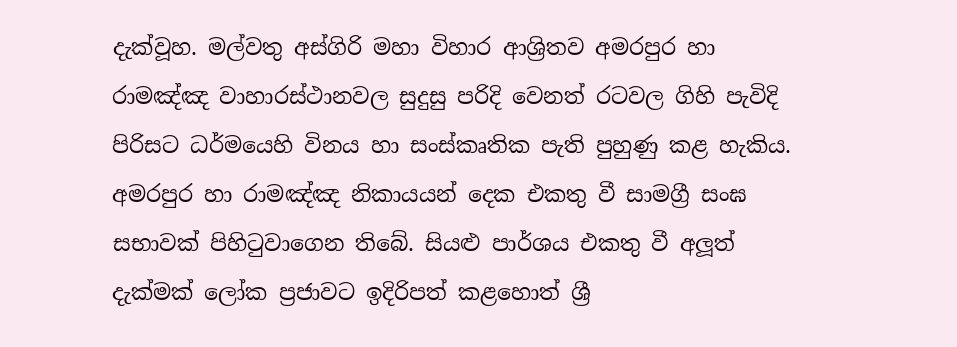දැක්වූහ. මල්වතු අස්ගිරි මහා විහාර ආශ්‍රිතව අමරපුර හා රාමඤ්ඤ වාහාරස්ථානවල සුදුසු පරිදි වෙනත් රටවල ගිහි පැවිදි පිරිසට ධර්මයෙහි විනය හා සංස්කෘතික පැති පුහුණු කළ හැකිය. අමරපුර හා රාමඤ්ඤ නිකායයන් දෙක එකතු වී සාමග්‍රී සංඝ සභාවක් පිහිටුවාගෙන තිබේ. සියළු පාර්ශය එකතු වී අලූත් දැක්මක් ලෝක ප්‍රජාවට ඉදිරිපත් කළහොත් ශ්‍රී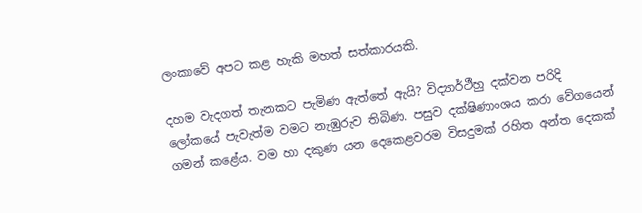ලංකාවේ අපට කළ හැකි මහත් සත්කාරයකි.

දහම වැදගත් තැනකට පැමිණ ඇත්තේ ඇයි? විද්‍යාර්ථීහු දක්වන පරිදි ලෝකයේ පැවැත්ම වමට නැඹුරුව තිබිණ. පසුව දක්ෂිණාංශය කරා වේගයෙන් ගමන් කළේය. වම හා දකුණ යන දෙකෙළවරම විසදුමක් රහිත අන්ත දෙකක්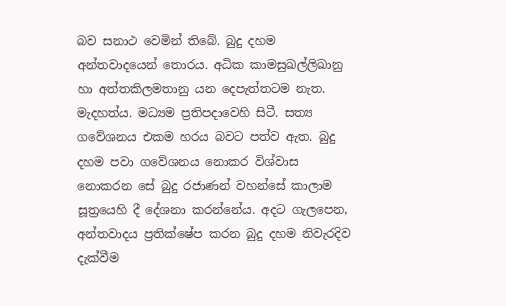බව සනාථ වෙමින් තිබේ. බුදු දහම අන්තවාදයෙන් තොරය. අධික කාමසුඛල්ලිඛානු හා අත්තකිලමතානු යන දෙපැත්තටම නැත. මැදහත්ය. මධ්‍යම ප්‍රතිපදාවෙහි සිටී. සත්‍ය ගවේශනය එකම හරය බවට පත්ව ඇත. බුදු දහම පවා ගවේශනය නොකර විශ්වාස නොකරන සේ බුදු රජාණන් වහන්සේ කාලාම සූත්‍රයෙහි දී දේශනා කරන්නේය. අදට ගැලපෙන, අන්තවාදය ප්‍රතික්ෂේප කරන බුදු දහම නිවැරදිව දැක්වීම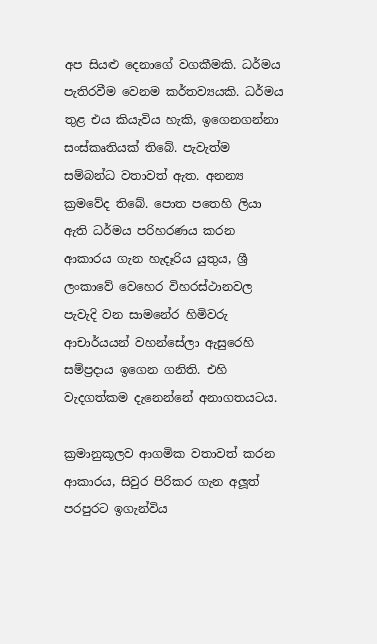අප සියළු දෙනාගේ වගකීමකි. ධර්මය පැතිරවීම වෙනම කර්තව්‍යයකි. ධර්මය තුළ එය කියැවිය හැකි, ඉගෙනගන්නා සංස්කෘතියක් තිබේ. පැවැත්ම සම්බන්ධ වතාවත් ඇත. අනන්‍ය ක්‍රමවේද තිබේ. පොත පතෙහි ලියා ඇති ධර්මය පරිහරණය කරන ආකාරය ගැන හැදෑරිය යුතුය, ශ්‍රී ලංකාවේ වෙහෙර විහරස්ථානවල පැවැදි වන සාමනේර හිමිවරු ආචාර්යයන් වහන්සේලා ඇසුරෙහි සම්ප්‍රදාය ඉගෙන ගනිති. එහි වැදගත්කම දැනෙන්නේ අනාගතයටය.

ක්‍රමානුකූලව ආගමික වතාවත් කරන ආකාරය, සිවුර පිරිකර ගැන අලූත් පරපුරට ඉගැන්විය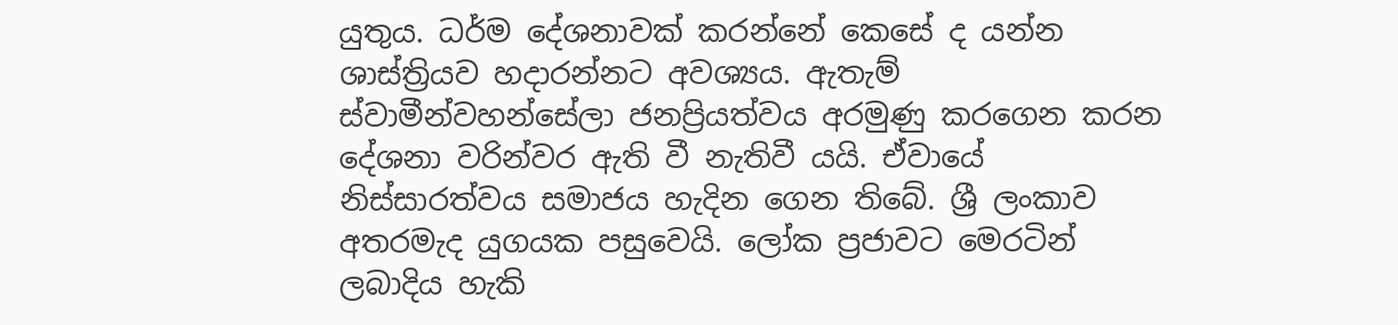යුතුය. ධර්ම දේශනාවක් කරන්නේ කෙසේ ද යන්න ශාස්ත්‍රියව හදාරන්නට අවශ්‍යය. ඇතැම් ස්වාමීන්වහන්සේලා ජනප්‍රියත්වය අරමුණු කරගෙන කරන දේශනා වරින්වර ඇති වී නැතිවී යයි. ඒවායේ නිස්සාරත්වය සමාජය හැදින ගෙන තිබේ. ශ්‍රී ලංකාව අතරමැද යුගයක පසුවෙයි. ලෝක ප්‍රජාවට මෙරටින් ලබාදිය හැකි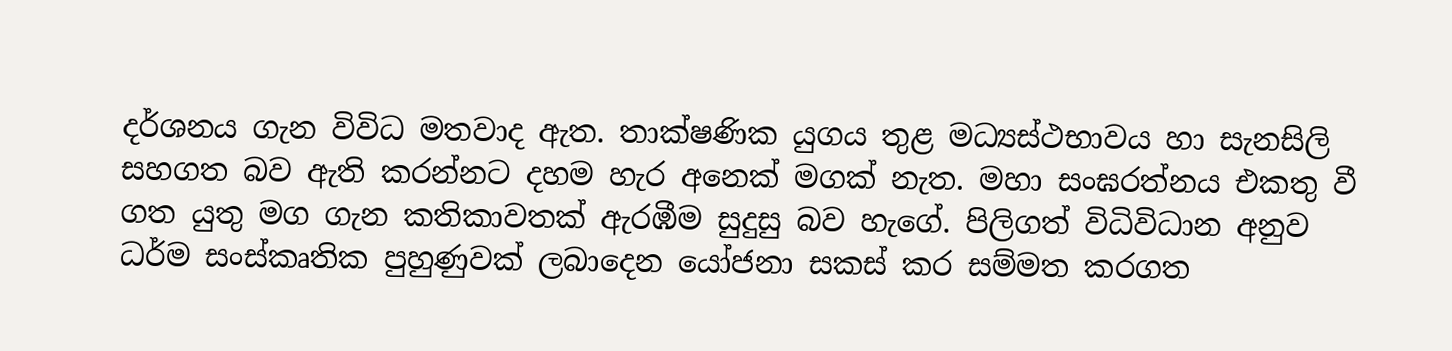දර්ශනය ගැන විවිධ මතවාද ඇත. තාක්ෂණික යුගය තුළ මධ්‍යස්ථභාවය හා සැනසිලි සහගත බව ඇති කරන්නට දහම හැර අනෙක් මගක් නැත. මහා සංඝරත්නය එකතු වී ගත යුතු මග ගැන කතිකාවතක් ඇරඹීම සුදුසු බව හැගේ. පිලිගත් විධිවිධාන අනුව ධර්ම සංස්කෘතික පුහුණුවක් ලබාදෙන යෝජනා සකස් කර සම්මත කරගත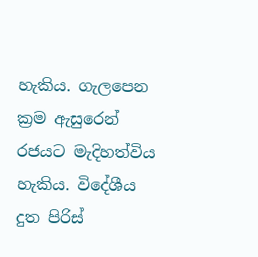හැකිය. ගැලපෙන ක්‍රම ඇසුරෙන් රජයට මැදිහත්විය හැකිය. විදේශීය දුත පිරිස්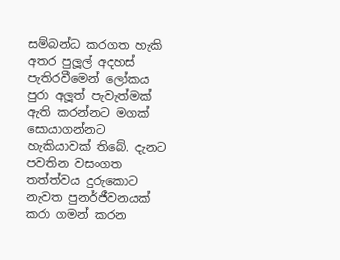සම්බන්ධ කරගත හැකි අතර පුලූල් අදහස් පැතිරවීමෙන් ලෝකය පුරා අලූත් පැවැත්මක් ඇති කරන්නට මගක් සොයාගන්නට හැකියාවක් තිබේ. දැනට පවතින වසංගත තත්ත්වය දුරුකොට නැවත පුනර්ජීවනයක් කරා ගමන් කරන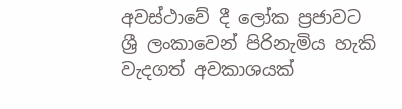අවස්ථාවේ දී ලෝක ප්‍රජාවට ශ්‍රී ලංකාවෙන් පිරිනැමිය හැකි වැදගත් අවකාශයක්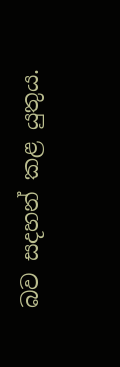බව සදහන් කළ යුතුය.